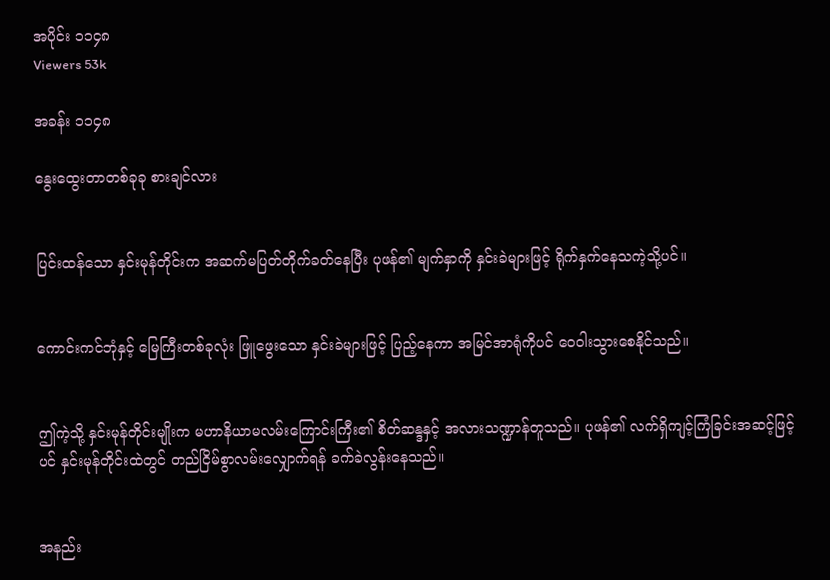အပိုင်း ၁၁၄၈
Viewers 53k

အခန်း ၁၁၄၈

နွေးထွေးတာတစ်ခုခု စားချင်လား


ပြင်းထန်သော နှင်းမုန်တိုင်းက အဆက်မပြတ်တိုက်ခတ်နေပြီး ပုဖန်၏ မျက်နှာကို နှင်းခဲများဖြင့် ရိုက်နှက်နေသကဲ့သို့ပင်။


ကောင်းကင်ဘုံနှင့် မြေကြီးတစ်ခုလုံး ဖြူဖွေးသော နှင်းခဲများဖြင့် ပြည့်နေကာ အမြင်အာရုံကိုပင် ဝေဝါးသွားစေနိုင်သည်။


ဤကဲ့သို့ နှင်းမုန်တိုင်းမျိုးက မဟာနိယာမလမ်းကြောင်းကြီး၏ စိတ်ဆန္ဒနှင့် အလားသဏ္ဍာန်တူသည်။ ပုဖန်၏ လက်ရှိကျင့်ကြံခြင်းအဆင့်ဖြင့်ပင် နှင်းမုန်တိုင်းထဲတွင် တည်ငြိမ်စွာလမ်းလျှောက်ရန် ခက်ခဲလွန်းနေသည်။


အနည်း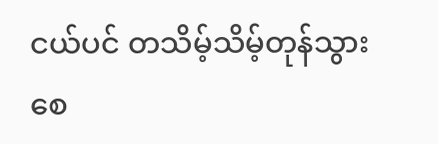ငယ်ပင် တသိမ့်သိမ့်တုန်သွားစေ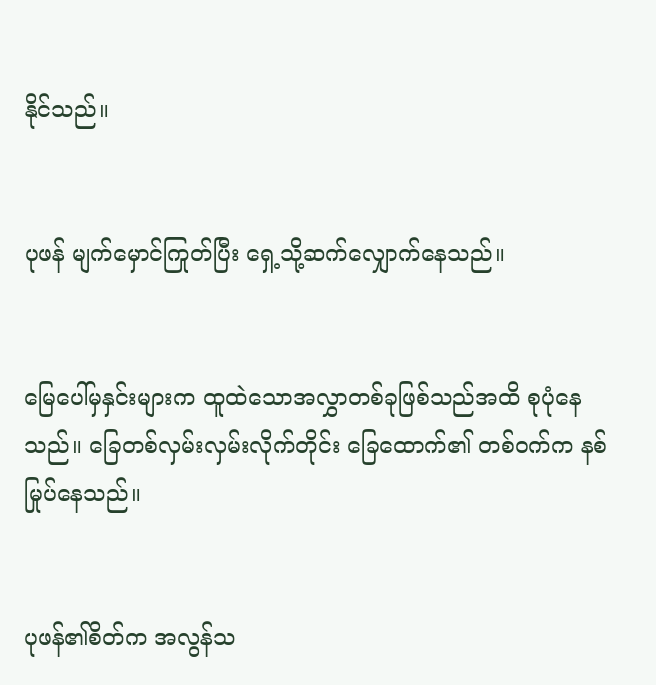နိုင်သည်။


ပုဖန် မျက်မှောင်ကြုတ်ပြီး ရှေ့သို့ဆက်လျှောက်နေသည်။


မြေပေါ်မှနှင်းများက ထူထဲသောအလွှာတစ်ခုဖြစ်သည်အထိ စုပုံနေသည်။ ခြေတစ်လှမ်းလှမ်းလိုက်တိုင်း ခြေထောက်၏ တစ်ဝက်က နစ်မြုပ်နေသည်။


ပုဖန်၏စိတ်က အလွန်သ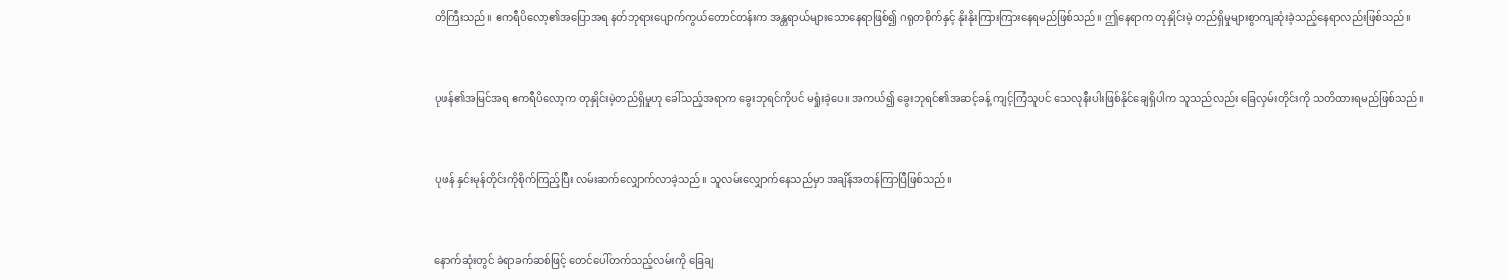တိကြီးသည်။ ဧကရီပိလော့၏အပြောအရ နတ်ဘုရားပျောက်ကွယ်တောင်တန်းက အန္တရာယ်များသောနေရာဖြစ်၍ ဂရုတစိုက်နှင့် နိုးနိုးကြားကြားနေရမည်ဖြစ်သည်။ ဤနေရာက တုနှိုင်းမဲ့ တည်ရှိမှုများစွာကျဆုံးခဲ့သည့်နေရာလည်းဖြစ်သည်။


ပုဖန်၏အမြင်အရ ဧကရီပိလော့က တုနှိုင်းမဲ့တည်ရှိမှုဟု ခေါ်သည့်အရာက ခွေးဘုရင်ကိုပင် မရှုံးခဲ့ပေ။ အကယ်၍ ခွေးဘုရင်၏အဆင့်ခန့် ကျင့်ကြံသူပင် သေလုနီးပါးဖြစ်နိုင်ချေရှိပါက သူသည်လည်း ခြေလှမ်းတိုင်းကို သတိထားရမည်ဖြစ်သည်။


ပုဖန် နှင်းမုန်တိုင်းကိုစိုက်ကြည့်ပြီး လမ်းဆက်လျှောက်လာခဲ့သည်။ သူလမ်းလျှောက်နေသည်မှာ အချိန်အတန်ကြာပြီဖြစ်သည်။


နောက်ဆုံးတွင် ခဲရာခက်ဆစ်ဖြင့် တေင်ပေါ်တက်သည့်လမ်းကို ခြေချ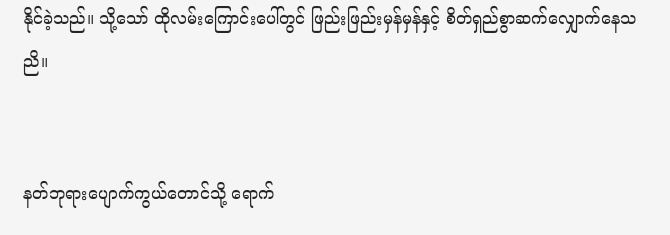နိုင်ခဲ့သည်။ သို့သော် ထိုလမ်းကြောင်းပေါ်တွင် ဖြည်းဖြည်းမှန်မှန်နှင့် စိတ်ရှည်စွာဆက်လျှောက်နေသညိ။


နတ်ဘုရားပျောက်ကွယ်တောင်သို့ ရောက်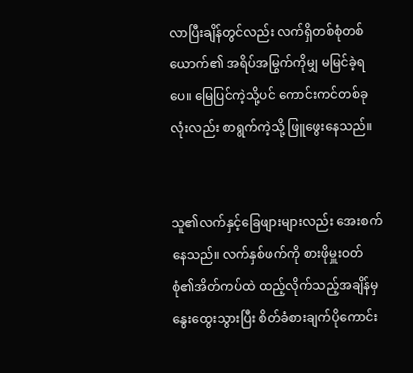လာပြီးချိန်တွင်လည်း လက်ရှိတစ်စုံတစ်ယောက်၏ အရိပ်အမြွက်ကိုမျှ မမြင်ခဲ့ရပေ။ မြေပြင်ကဲ့သို့ပင် ကောင်းကင်တစ်ခုလုံးလည်း စာရွက်ကဲ့သို့ ဖြူဖွေးနေသည်။


သူ၏လက်နှင့်ခြေဖျားများလည်း အေးစက်နေသည်။ လက်နှစ်ဖက်ကို စားဖိုမှူးဝတ်စုံ၏အိတ်ကပ်ထဲ ထည့်လိုက်သည့်အချိန်မှ နွေးထွေးသွားပြီး စိတ်ခံစားချက်ပိုကောင်း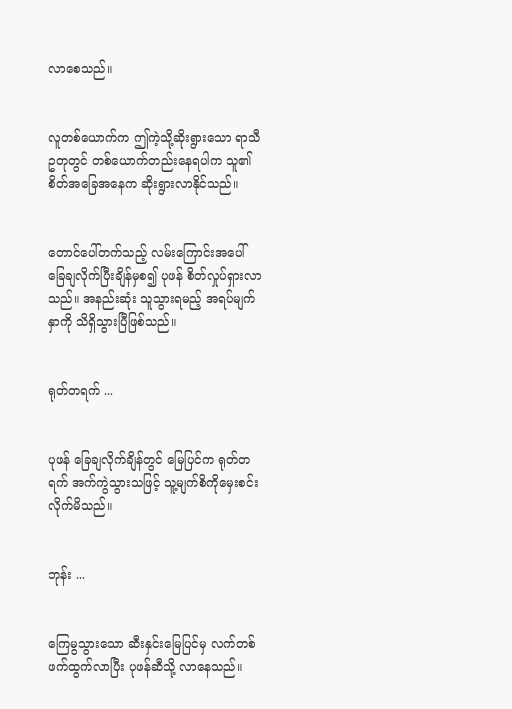လာစေသည်။


လူတစ်ယောက်က ဤကဲ့သို့ဆိုးရွားသော ရာသီဥတုတွင် တစ်ယောက်တည်းနေရပါက သူ၏စိတ်အခြေအနေက ဆိုးရွားလာနိုင်သည်။


တောင်ပေါ်တက်သည့် လမ်းကြောင်းအပေါ် ခြေချလိုက်ပြီးချိန်မှစ၍ ပုဖန် စိတ်လှုပ်ရှားလာသည်။ အနည်းဆုံး သူသွားရမည့် အရပ်မျက်နှာကို သိရှိသွားပြီဖြစ်သည်။


ရုတ်တရက် ...


ပုဖန် ခြေချလိုက်ချိန်တွင် မြေပြင်က ရုတ်တရက် အက်ကွဲသွားသဖြင့် သူ့မျက်စိကိုမှေးစင်းလိုက်မိသည်။


ဘုန်း ...


ကြေမွသွားသော ဆီးနှင်းမြေပြင်မှ လက်တစ်ဖက်ထွက်လာပြီး ပုဖန်ဆီသို့ လာနေသည်။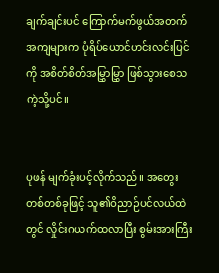ချက်ချင်းပင် ကြောက်မက်ဖွယ်အတက်အကျများက ပုံရိပ်ယောင်ဟင်းလင်းပြင်ကို အစိတ်စိတ်အမြွှာမြွှာ ဖြစ်သွားစေသကဲ့သို့ပင်။


ပုဖန် မျက်ခုံးပင့်လိုက်သည်။ အတွေးတစ်တစ်ခုဖြင့် သူ၏ဝိညာဉ်ပင်လယ်ထဲတွင် လှိုင်းဂယက်ထလာပြီး စွမ်းအားကြီး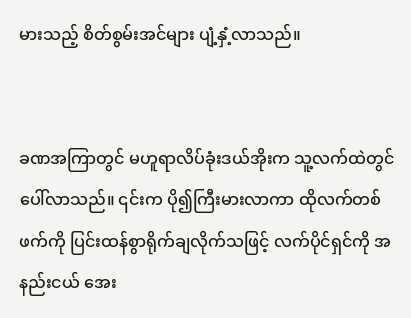မားသည့် စိတ်စွမ်းအင်များ ပျံ့နှံ့လာသည်။


ခဏအကြာတွင် မဟူရာလိပ်ခုံးဒယ်အိုးက သူ့လက်ထဲတွင် ပေါ်လာသည်။ ၎င်းက ပို၍ကြီးမားလာကာ ထိုလက်တစ်ဖက်ကို ပြင်းထန်စွာရိုက်ချလိုက်သဖြင့် လက်ပိုင်ရှင်ကို အနည်းငယ် အေး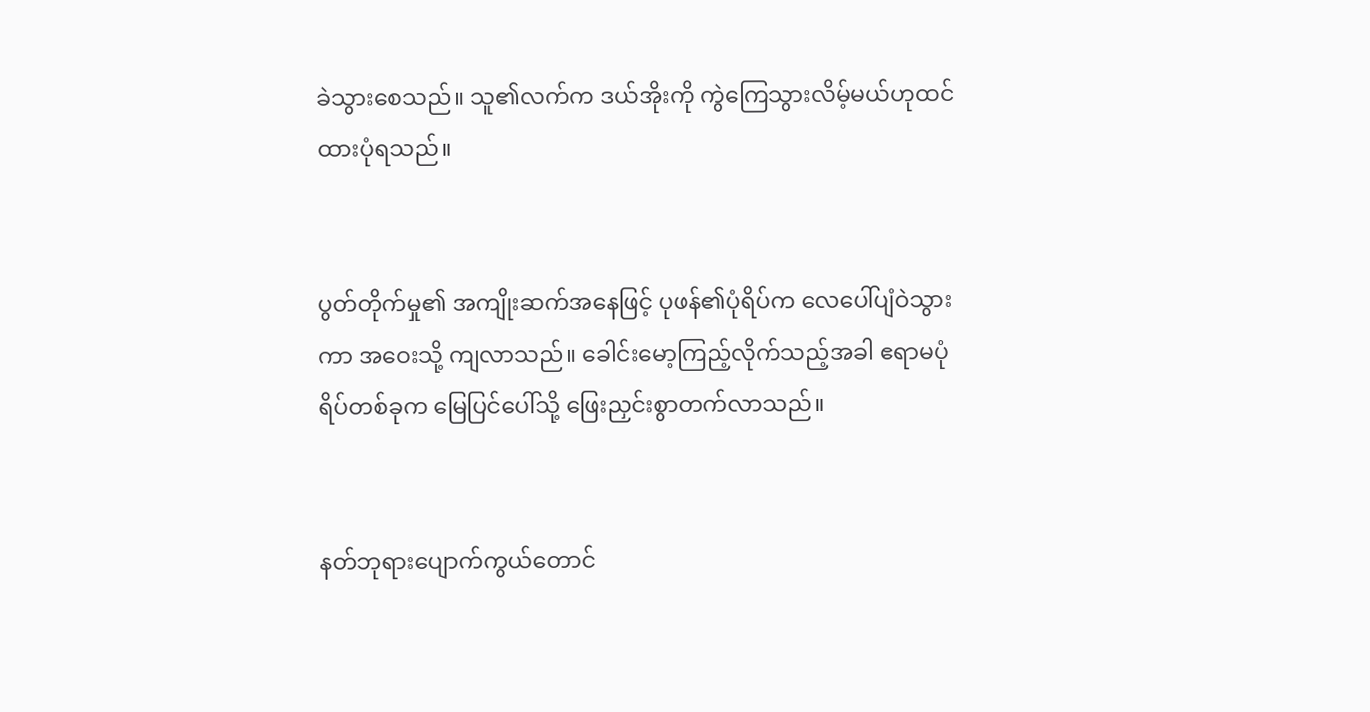ခဲသွားစေသည်။ သူ၏လက်က ဒယ်အိုးကို ကွဲကြေသွားလိမ့်မယ်ဟုထင်ထားပုံရသည်။


ပွတ်တိုက်မှု၏ အကျိုးဆက်အနေဖြင့် ပုဖန်၏ပုံရိပ်က လေပေါ်ပျံဝဲသွားကာ အဝေးသို့ ကျလာသည်။ ခေါင်းမော့ကြည့်လိုက်သည့်အခါ ဧရာမပုံရိပ်တစ်ခုက မြေပြင်ပေါ်သို့ ဖြေးညှင်းစွာတက်လာသည်။


နတ်ဘုရားပျောက်ကွယ်တောင်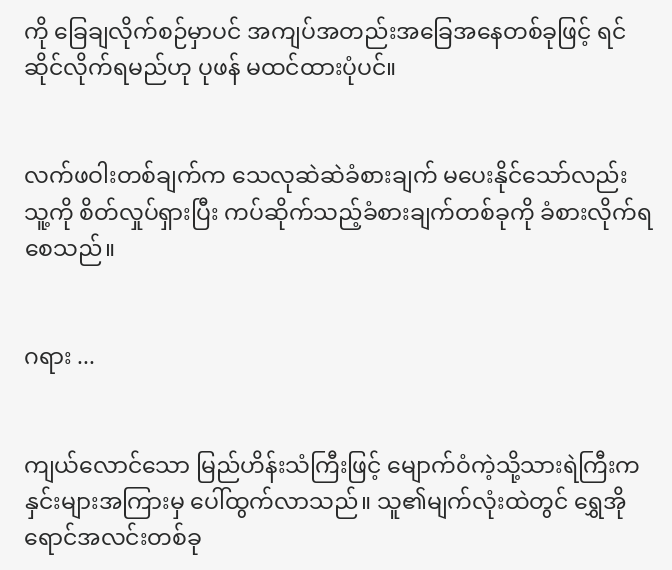ကို ခြေချလိုက်စဉ်မှာပင် အကျပ်အတည်းအခြေအနေတစ်ခုဖြင့် ရင်ဆိုင်လိုက်ရမည်ဟု ပုဖန် မထင်ထားပုံပင်။


လက်ဖဝါးတစ်ချက်က သေလုဆဲဆဲခံစားချက် မပေးနိုင်သော်လည်း သူ့ကို စိတ်လှုပ်ရှားပြီး ကပ်ဆိုက်သည့်ခံစားချက်တစ်ခုကို ခံစားလိုက်ရစေသည်။


ဂရား ...


ကျယ်လောင်သော မြည်ဟိန်းသံကြီးဖြင့် မျောက်ဝံကဲ့သို့သားရဲကြီးက နှင်းများအကြားမှ ပေါ်ထွက်လာသည်။ သူ၏မျက်လုံးထဲတွင် ရွှေအိုရောင်အလင်းတစ်ခု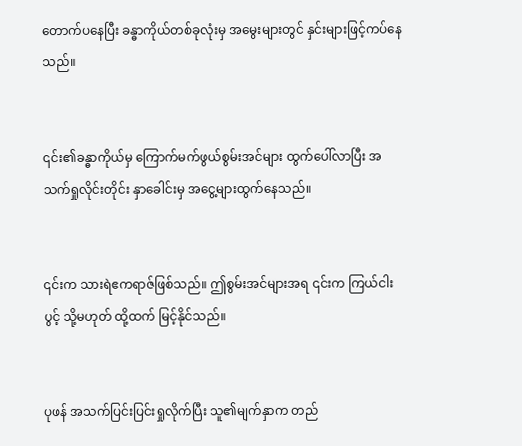တောက်ပနေပြီး ခန္ဓာကိုယ်တစ်ခုလုံးမှ အမွေးများတွင် နှင်းများဖြင့်ကပ်နေသည်။


၎င်း၏ခန္ဓာကိုယ်မှ ကြောက်မက်ဖွယ်စွမ်းအင်များ ထွက်ပေါ်လာပြီး အသက်ရှုလိုင်းတိုင်း နှာခေါင်းမှ အငွေ့များထွက်နေသည်။


၎င်းက သားရဲဧကရာဇ်ဖြစ်သည်။ ဤစွမ်းအင်များအရ ၎င်းက ကြယ်ငါးပွင့် သို့မဟုတ် ထို့ထက် မြင့်နိုင်သည်။


ပုဖန် အသက်ပြင်းပြင်းရှုလိုက်ပြီး သူ၏မျက်နှာက တည်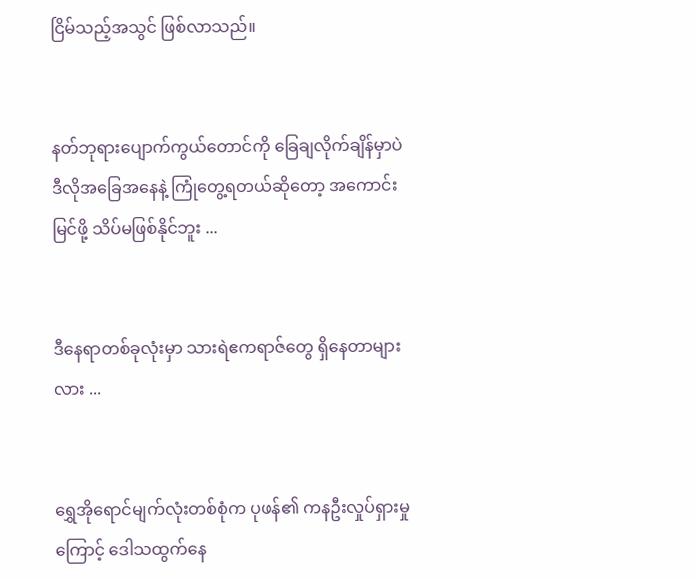ငြိမ်သည့်အသွင် ဖြစ်လာသည်။


နတ်ဘုရားပျောက်ကွယ်တောင်ကို ခြေချလိုက်ချိန်မှာပဲ ဒီလိုအခြေအနေနဲ့ ကြုံတွေ့ရတယ်ဆိုတော့ အကောင်းမြင်ဖို့ သိပ်မဖြစ်နိုင်ဘူး ...


ဒီနေရာတစ်ခုလုံးမှာ သားရဲဧကရာဇ်တွေ ရှိနေတာများလား ...


ရွှေအိုရောင်မျက်လုံးတစ်စုံက ပုဖန်၏ ကနဦးလှုပ်ရှားမှုကြောင့် ဒေါသထွက်နေ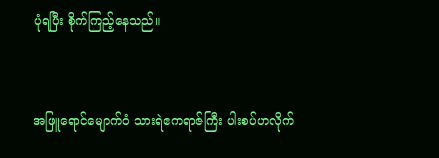ပုံရပြီး စိုက်ကြည့်နေသည်။


အဖြူရောင်မျောက်ဝံ သားရဲဧကရာဇ်ကြီး ပါးစပ်ဟလိုက်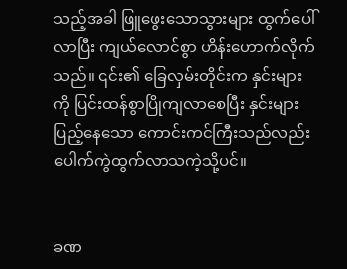သည့်အခါ ဖြူဖွေးသောသွားများ ထွက်ပေါ်လာပြီး ကျယ်လောင်စွာ ဟိန်းဟောက်လိုက်သည်။ ၎င်း၏ ခြေလှမ်းတိုင်းက နှင်းများကို ပြင်းထန်စွာပြိုကျလာစေပြီး နှင်းများပြည့်နေသော ကောင်းကင်ကြီးသည်လည်း ပေါက်ကွဲထွက်လာသကဲ့သို့ပင်။


ခဏ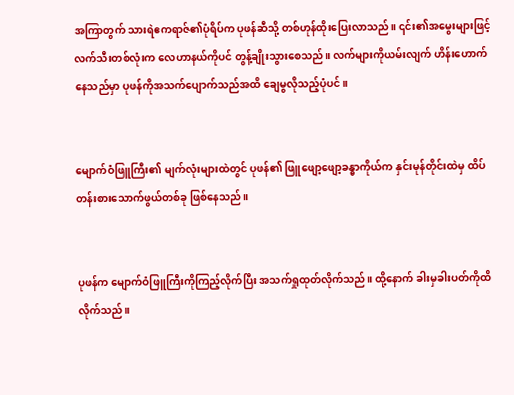အကြာတွက် သားရဲဧကရာဇ်၏ပုံရိပ်က ပုဖန်ဆီသို့ တစ်ဟုန်ထိုးပြေးလာသည်။ ၎င်း၏အမွေးများဖြင့် လက်သီးတစ်လုံးက လေဟာနယ်ကိုပင် တွန့်ချိုးသွားစေသည်။ လက်များကိုယမ်းလျက် ဟိန်းဟောက်နေသည်မှာ ပုဖန်ကိုအသက်ပျောက်သည်အထိ ချေမွလိုသည့်ပုံပင်။


မျောက်ဝံဖြူကြီး၏ မျက်လုံးများထဲတွင် ပုဖန်၏ ဖြူဖျော့ဖျော့ခန္ဓာကိုယ်က နှင်းမုန်တိုင်းထဲမှ ထိပ်တန်းစားသောက်ဖွယ်တစ်ခု ဖြစ်နေသည်။


ပုဖန်က မျောက်ဝံဖြူကြီးကိုကြည့်လိုက်ပြီး အသက်ရှုထုတ်လိုက်သည်။ ထို့နောက် ခါးမှခါးပတ်ကိုထိလိုက်သည်။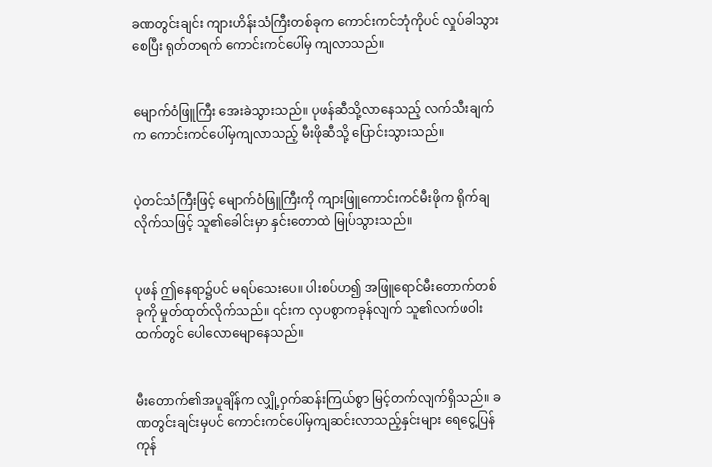ခဏတွင်းချင်း ကျားဟိန်းသံကြီးတစ်ခုက ကောင်းကင်ဘုံကိုပင် လှုပ်ခါသွားစေပြီး ရုတ်တရက် ကောင်းကင်ပေါ်မှ ကျလာသည်။


မျောက်ဝံဖြူကြီး အေးခဲသွားသည်။ ပုဖန်ဆီသို့လာနေသည့် လက်သီးချက်က ကောင်းကင်ပေါ်မှကျလာသည့် မီးဖိုဆီသို့ ပြောင်းသွားသည်။


ပဲ့တင်သံကြီးဖြင့် မျောက်ဝံဖြူကြီးကို ကျားဖြူကောင်းကင်မီးဖိုက ရိုက်ချလိုက်သဖြင့် သူ၏ခေါင်းမှာ နှင်းတောထဲ မြုပ်သွားသည်။


ပုဖန် ဤနေရာ၌ပင် မရပ်သေးပေ။ ပါးစပ်ဟ၍ အဖြူရောင်မီးတောက်တစ်ခုကို မှုတ်ထုတ်လိုက်သည်။ ၎င်းက လှပစွာကခုန်လျက် သူ၏လက်ဖဝါးထက်တွင် ပေါလောမျောနေသည်။


မီးတောက်၏အပူချိန်က လျှို့ဝှက်ဆန်းကြယ်စွာ မြင့်တက်လျက်ရှိသည်။ ခဏတွင်းချင်းမှပင် ကောင်းကင်ပေါ်မှကျဆင်းလာသည့်နှင်းများ ရေငွေ့ပြန်ကုန်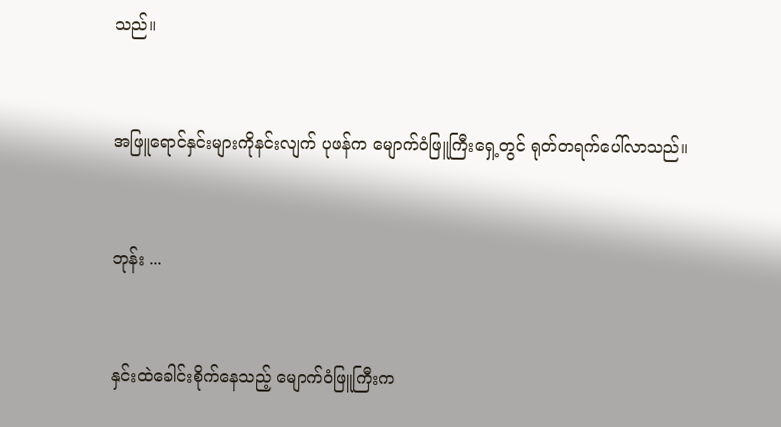သည်။


အဖြူရောင်နှင်းများကိုနင်းလျက် ပုဖန်က မျောက်ဝံဖြူကြီးရှေ့တွင် ရုတ်တရက်ပေါ်လာသည်။


ဘုန်း ...


နှင်းထဲခေါင်းစိုက်နေသည့် မျောက်ဝံဖြူကြီးက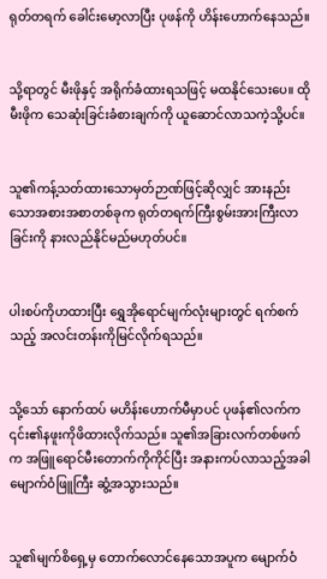ရုတ်တရက် ခေါင်းမော့လာပြီး ပုဖန်ကို ဟိန်းဟောက်နေသည်။


သို့ရာတွင် မီးဖိုနှင့် အရိုက်ခံထားရသဖြင့် မထနိုင်သေးပေ။ ထိုမီးဖိုက သေဆုံးခြင်းခံစားချက်ကို ယူဆောင်လာသကဲ့သို့ပင်။


သူ၏ကန့်သတ်ထားသောမှတ်ဉာဏ်ဖြင့်ဆိုလျှင် အားနည်းသောအစားအစာတစ်ခုက ရုတ်တရက်ကြီးစွမ်းအားကြီးလာခြင်းကို နားလည်နိုင်မည်မဟုတ်ပင်။


ပါးစပ်ကိုဟထားပြီး ရွှေအိုရောင်မျက်လုံးများတွင် ရက်စက်သည့် အလင်းတန်းကိုမြင်လိုက်ရသည်။


သို့သော် နောက်ထပ် မဟိန်းဟောက်မီမှာပင် ပုဖန်၏လက်က ၎င်း၏နဖူးကိုဖိထားလိုက်သည်။ သူ၏အခြားလက်တစ်ဖက်က အဖြူရောင်မီးတောက်ကိုကိုင်ပြီး အနားကပ်လာသည့်အခါ မျောက်ဝံဖြူကြီး ဆွံ့အသွားသည်။


သူ၏မျက်စိရှေ့မှ တောက်လောင်နေသောအပူက မျောက်ဝံ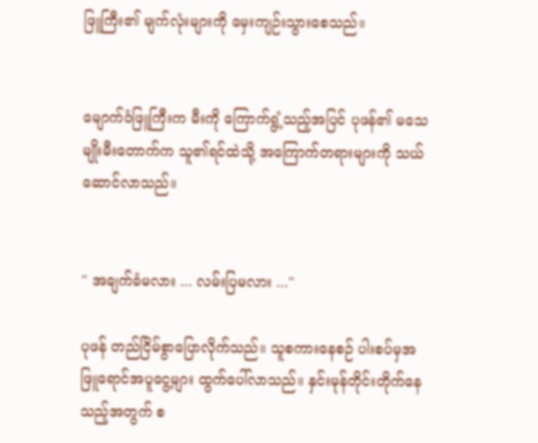ဖြူကြီး၏ မျက်လုံးများကို မှေးကျဉ်းသွားစေသည်။


မျောက်ဝံဖြူကြီးက မီးကို ကြောက်ရွံ့သည့်အပြင် ပုဖန်၏ မသေမျိုးမီးတောက်က သူ၏ရင်ထဲသို့ အကြောက်တရားများကို သယ်ဆောင်လာသည်။


" အချက်ခံမလား ... လမ်းပြမလား ..."

ပုဖန် တည်ငြိမ်စွာပြောလိုက်သည်။ သူစကားနေစဉ် ပါးစပ်မှအဖြူရောင်အပူငွေ့များ ထွက်ပေါ်လာသည်။ နှင်းမုန်တိုင်းတိုက်နေသည့်အတွက် စ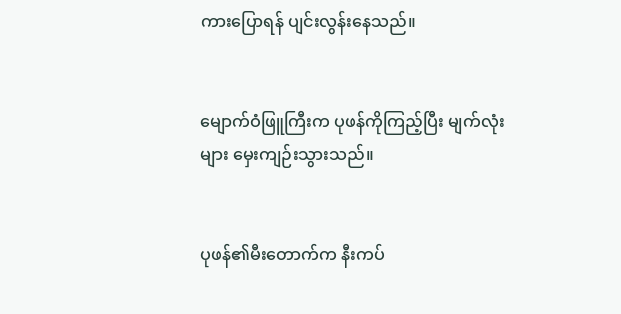ကားပြောရန် ပျင်းလွန်းနေသည်။


မျောက်ဝံဖြူကြီးက ပုဖန်ကိုကြည့်ပြီး မျက်လုံးများ မှေးကျဉ်းသွားသည်။


ပုဖန်၏မီးတောက်က နီးကပ်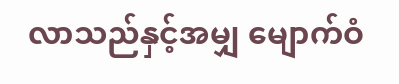လာသည်နှင့်အမျှ မျောက်ဝံ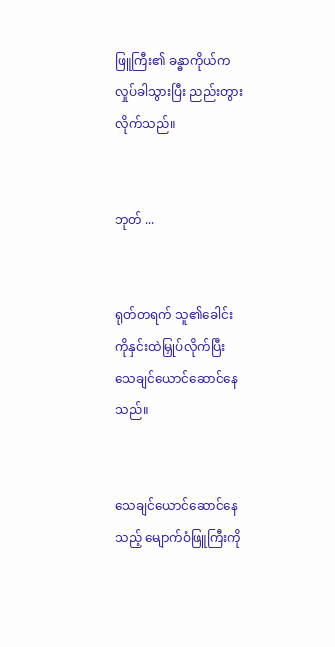ဖြူကြီး၏ ခန္ဓာကိုယ်က လှုပ်ခါသွားပြီး ညည်းတွားလိုက်သည်။


ဘုတ် ...


ရုတ်တရက် သူ၏ခေါင်းကို‌နှင်းထဲမြှုပ်လိုက်ပြီး သေချင်ယောင်ဆောင်နေသည်။


သေချင်ယောင်ဆောင်နေသည့် မျောက်ဝံဖြူကြီးကို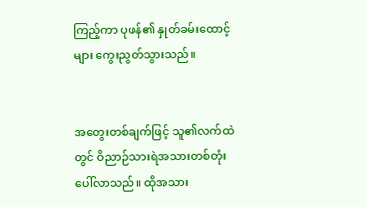ကြည့်ကာ ပုဖန်၏ နှုတ်ခမ်းထောင့်များ ကွေးညွတ်သွားသည်။


အတွေးတစ်ချက်ဖြင့် သူ၏လက်ထဲတွင် ဝိညာဉ်သားရဲအသားတစ်တုံး ပေါ်လာသည်။ ထိုအသား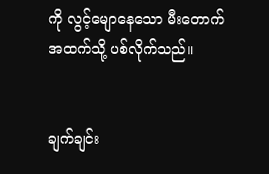ကို လွင့်မျောနေသော မီးတောက်အထက်သို့ ပစ်လိုက်သည်။


ချက်ချင်း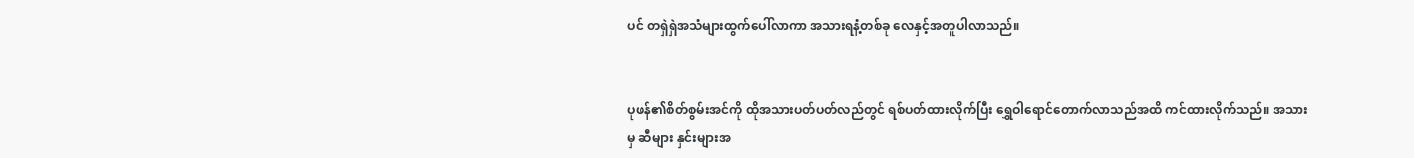ပင် တရှဲရှဲအသံများထွက်ပေါ်လာကာ အသားရနံ့တစ်ခု လေနှင့်အတူပါလာသည်။


ပုဖန်၏စိတ်စွမ်းအင်ကို ထိုအသားပတ်ပတ်လည်တွင် ရစ်ပတ်ထားလိုက်ပြီး ရွှေဝါရောင်တောက်လာသည်အထိ ကင်ထားလိုက်သည်။ အသားမှ ဆီများ နှင်းများအ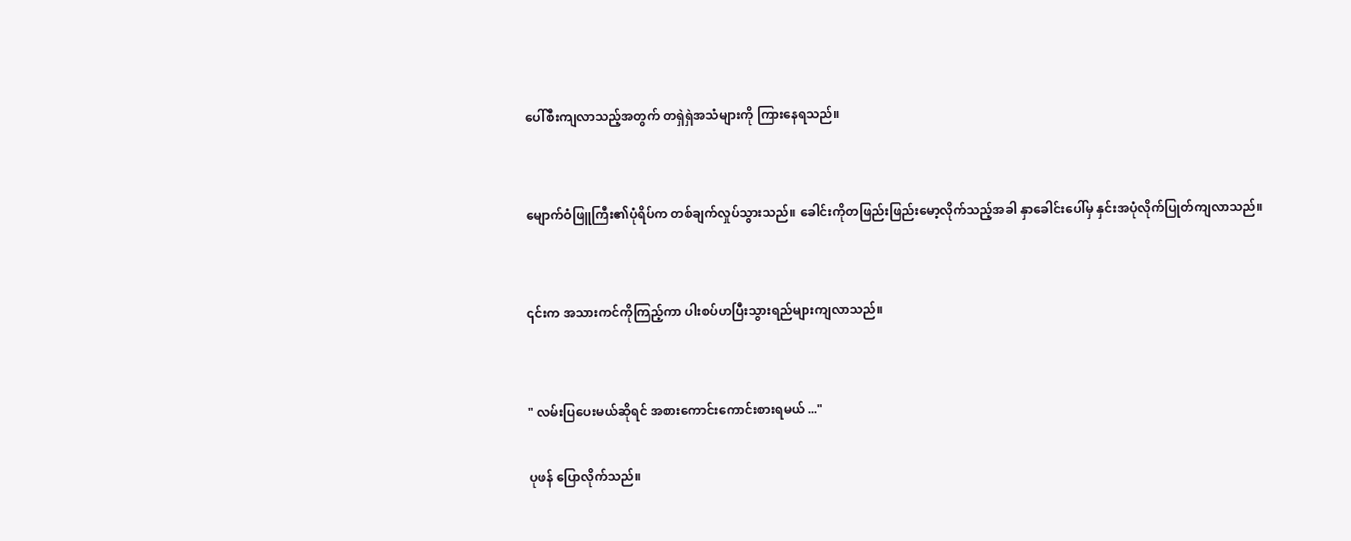ပေါ်စီးကျလာသည့်အတွက် တရှဲရှဲအသံများကို ကြားနေရသည်။


မျောက်ဝံဖြူကြီး၏ပုံရိပ်က တစ်ချက်လှုပ်သွားသည်။ ခေါင်းကိုတဖြည်းဖြည်းမော့လိုက်သည့်အခါ နှာခေါင်းပေါ်မှ နှင်းအပုံလိုက်ပြုတ်ကျလာသည်။


၎င်းက အသားကင်ကိုကြည့်ကာ ပါးစပ်ဟပြီးသွားရည်များကျလာသည်။


" လမ်းပြပေးမယ်ဆိုရင် အစားကောင်းကောင်းစားရမယ် ..."

ပုဖန် ပြောလိုက်သည်။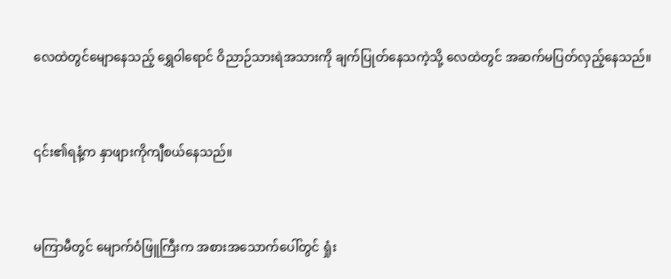လေထဲတွင်မျောနေသည့် ရွှေဝါရောင် ဝိညာဉ်သားရဲအသားကို ချက်ပြုတ်နေသကဲ့သို့ လေထဲတွင် အဆက်မပြတ်လှည့်နေသည်။


၎င်း၏ရနံ့က နှာဖျားကိုကျီစယ်နေသည်။


မကြာမီတွင် မျောက်ဝံဖြူကြီးက အစားအသောက်ပေါ်တွင် ရှုံး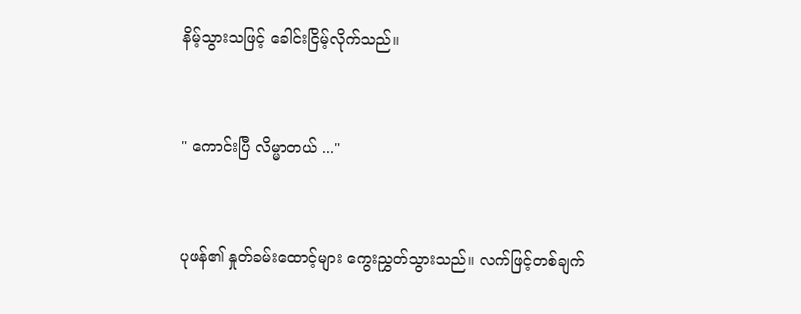နိမ့်သွားသဖြင့် ခေါင်းငြိမ့်လိုက်သည်။


" ကောင်းပြီ လိမ္မာတယ် ..."


ပုဖန်၏ နှုတ်ခမ်းထောင့်များ ကွေးညွှတ်သွားသည်။ လက်ဖြင့်တစ်ချက်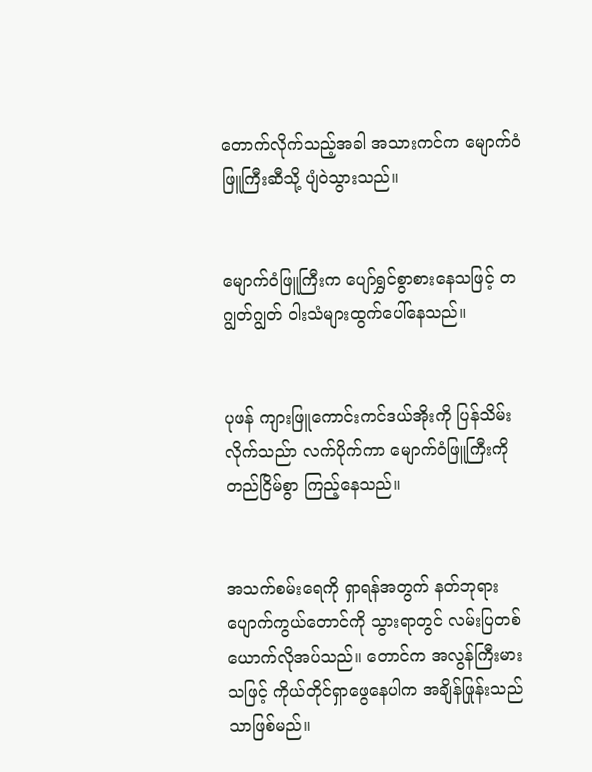တောက်လိုက်သည့်အခါ အသားကင်က မျောက်ဝံဖြူကြီးဆီသို့ ပျံဝဲသွားသည်။


မျောက်ဝံဖြူကြီးက ပျော်ရွှင်စွာစားနေသဖြင့် တဂျွတ်ဂျွတ် ဝါးသံများထွက်ပေါ်နေသည်။


ပုဖန် ကျားဖြူကောင်းကင်ဒယ်အိုးကို ပြန်သိမ်းလိုက်သည်ာ လက်ပိုက်ကာ မျောက်ဝံဖြူကြီးကို တည်ငြိမ်စွာ ကြည့်နေသည်။


အသက်စမ်းရေကို ရှာရန်အတွက် နတ်ဘုရားပျောက်ကွယ်တောင်ကို သွားရာတွင် လမ်းပြတစ်ယောက်လိုအပ်သည်။ တောင်က အလွန်ကြီးမားသဖြင့် ကိုယ်တိုင်ရှာဖွေနေပါက အချိန်ဖြုန်းသည်သာဖြစ်မည်။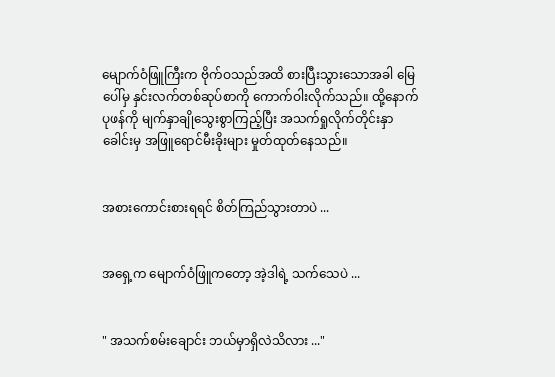မျောက်ဝံဖြူကြီးက ဗိုက်ဝသည်အထိ စားပြီးသွားသောအခါ မြေပေါ်မှ နှင်းလက်တစ်ဆုပ်စာကို ကောက်ဝါးလိုက်သည်။ ထို့နောက် ပုဖန်ကို မျက်နှာချိုသွေးစွာကြည့်ပြီး အသက်ရှုလိုက်တိုင်းနှာခေါင်းမှ အဖြူရောင်မီးခိုးများ မှုတ်ထုတ်နေသည်။


အစားကောင်းစားရရင် စိတ်ကြည်သွားတာပဲ ...


အရှေ့က မျောက်ဝံဖြူကတော့ အဲ့ဒါရဲ့ သက်သေပဲ ...


" အသက်စမ်းချောင်း ဘယ်မှာရှိလဲသိလား ..."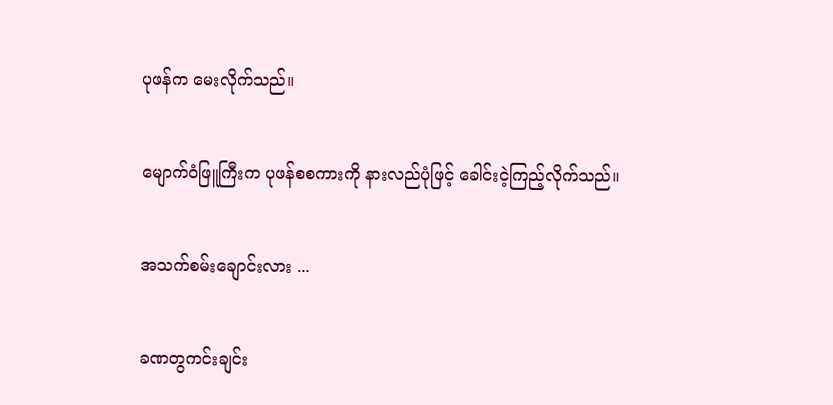ပုဖန်က မေးလိုက်သည်။


မျောက်ဝံဖြူကြီးက ပုဖန်စစကားကို နားလည်ပုံဖြင့် ခေါင်းငဲ့ကြည့်လိုက်သည်။


အသက်စမ်းချောင်းလား ...


ခဏတွကင်းချင်း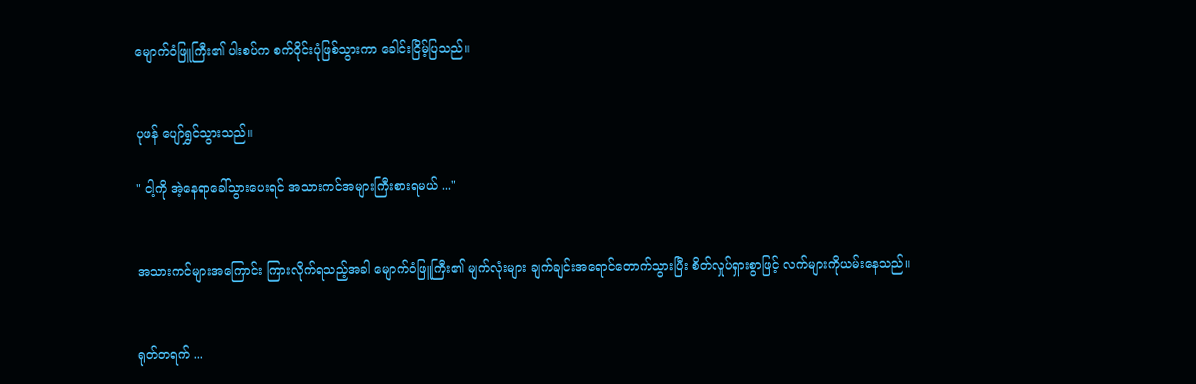မျောက်ဝံဖြူကြီး၏ ပါးစပ်က စက်ဝိုင်းပုံဖြစ်သွားကာ ခေါင်းငြိမ့်ပြသည်။


ပုဖန် ပျော်ရွှင်သွားသည်။

" ငါ့ကို အဲ့နေရာခေါ်သွားပေးရင် အသားကင်အများကြီးစားရမယ် ..."


အသားကင်များအကြောင်း ကြားလိုက်ရသည့်အခါ မျောက်ဝံဖြူကြီး၏ မျက်လုံးများ ချက်ချင်းအရောင်တောက်သွားပြီး စိတ်လှုပ်ရှားစွာဖြင့် လက်များကိုယမ်းနေသည်။


ရုတ်တရက် ...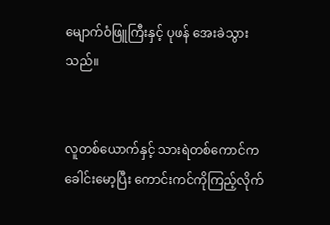မျောက်ဝံဖြူကြီးနှင့် ပုဖန် အေးခဲသွားသည်။


လူတစ်ယောက်နှင့် သားရဲတစ်ကောင်က ခေါင်းမော့ပြီး ကောင်းကင်ကိုကြည့်လိုက်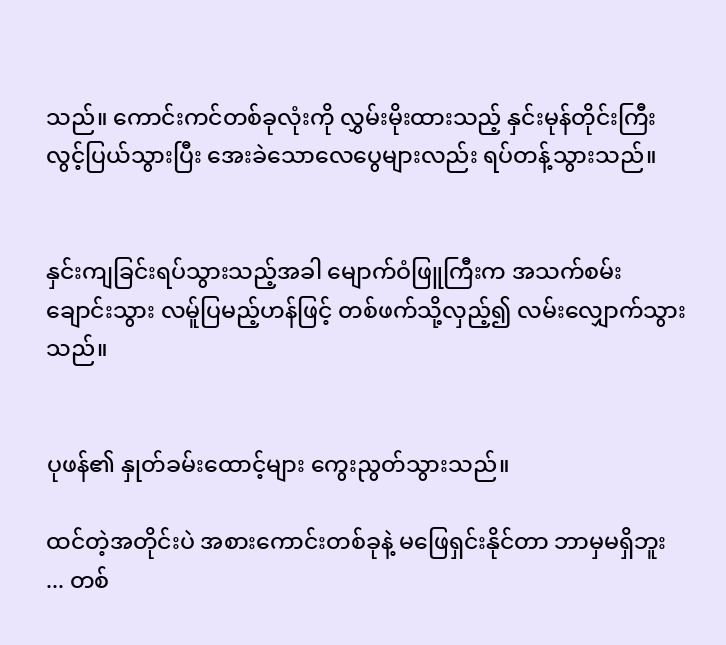သည်။ ကောင်းကင်တစ်ခုလုံးကို လွှမ်းမိုးထားသည့် နှင်းမုန်တိုင်းကြီး လွင့်ပြယ်သွားပြီး အေးခဲသောလေပွေများလည်း ရပ်တန့်သွားသည်။


နှင်းကျခြင်းရပ်သွားသည့်အခါ မျောက်ဝံဖြူကြီးက အသက်စမ်းချောင်းသွား လမ်ူပြမည့်ဟန်ဖြင့် ‌တစ်ဖက်သို့လှည့်၍ လမ်းလျှောက်သွားသည်။


ပုဖန်၏ နှုတ်ခမ်းထောင့်များ ကွေးညွတ်သွားသည်။

ထင်တဲ့အတိုင်းပဲ အစားကောင်းတစ်ခုနဲ့ ‌မဖြေရှင်းနိုင်တာ ဘာမှမရှိဘူး ... တစ်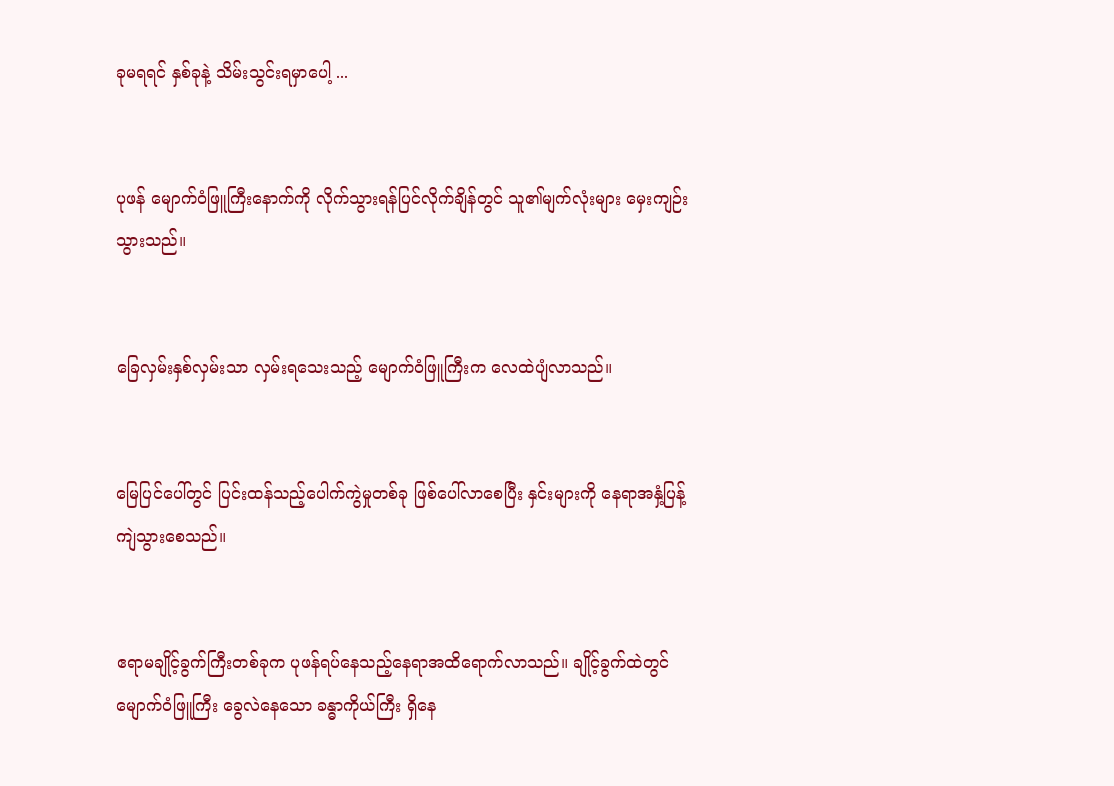ခုမရရင် နှစ်ခုနဲ့ သိမ်းသွင်းရမှာပေါ့ ...


ပုဖန် မျောက်ဝံဖြူကြီးနောက်ကို လိုက်သွားရန်ပြင်လိုက်ချိန်တွင် သူ၏မျက်လုံးများ မှေးကျဉ်းသွားသည်။


ခြေလှမ်းနှစ်လှမ်းသာ လှမ်းရသေးသည့် မျောက်ဝံဖြူကြီးက လေထဲပျံလာသည်။


မြေပြင်ပေါ်တွင် ပြင်းထန်သည့်ပေါက်ကွဲမှုတစ်ခု ဖြစ်ပေါ်လာစေပြီး နှင်းများကို နေရာအနှံ့ပြန့်ကျဲသွားစေသည်။


ဧရာမချိုင့်ခွက်ကြီးတစ်ခုက ပုဖန်ရပ်နေသည့်နေရာအထိရောက်လာသည်။ ချိုင့်ခွက်ထဲတွင် မျောက်ဝံဖြူကြီး ခွေလဲနေသော ခန္ဓာကိုယ်ကြီး ရှိနေ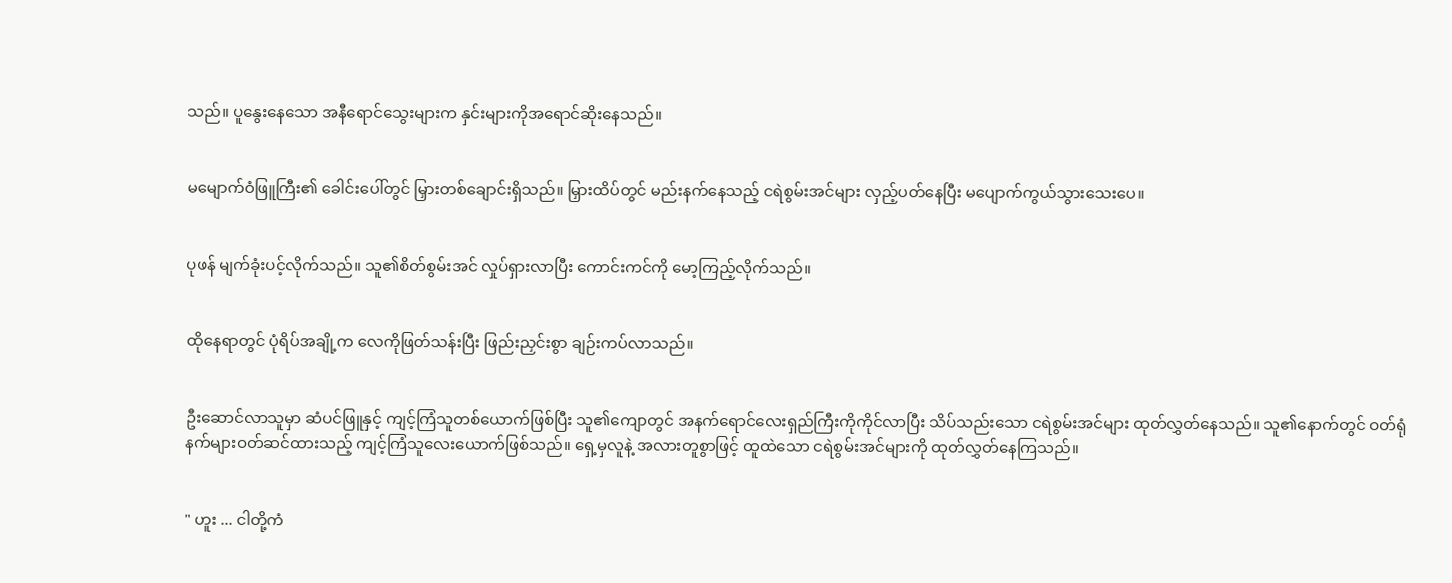သည်။ ပူ‌နွေးနေသော အနီရောင်သွေးများက နှင်းများကိုအရောင်ဆိုးနေသည်။


မမျောက်ဝံဖြူကြီး၏ ခေါင်းပေါ်တွင် မြှားတစ်ချောင်းရှိသည်။ မြှားထိပ်တွင် မည်းနက်နေသည့် ငရဲစွမ်းအင်များ လှည့်ပတ်နေပြီး မပျောက်ကွယ်သွားသေးပေ။


ပုဖန် မျက်ခုံးပင့်လိုက်သည်။ သူ၏စိတ်စွမ်းအင် လှုပ်ရှားလာပြီး ကောင်းကင်ကို မော့ကြည့်လိုက်သည်။


ထိုနေရာတွင် ပုံရိပ်အချို့က လေကိုဖြတ်သန်းပြီး ဖြည်းညှင်းစွာ ချဉ်းကပ်လာသည်။


ဦးဆောင်လာသူမှာ ဆံပင်ဖြူနှင့် ကျင့်ကြံသူတစ်ယောက်ဖြစ်ပြီး သူ၏ကျောတွင် အနက်ရောင်လေးရှည်ကြီးကိုကိုင်လာပြီး သိပ်သည်းသော ငရဲစွမ်းအင်များ ထုတ်လွှတ်နေသည်။ သူ၏နောက်တွင် ဝတ်ရုံနက်များဝတ်ဆင်ထားသည့် ကျင့်ကြံသူလေးယောက်ဖြစ်သည်။ ရှေ့မှလူနဲ့ အလားတူစွာဖြင့် ထူထဲသော ငရဲစွမ်းအင်များကို ထုတ်လွှတ်နေကြသည်။


" ဟူး ... ငါတို့ကံ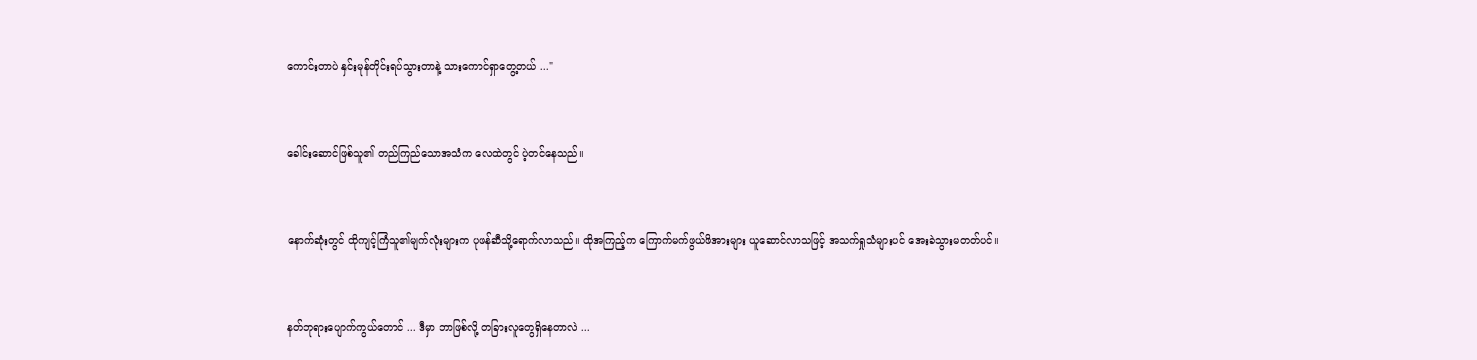ကောင်းတာပဲ နှင်းမုန်တိုင်းရပ်သွားတာနဲ့ သားကောင်ရှာတွေ့တယ် ..."


ခေါင်းဆောင်ဖြစ်သူ၏ တည်ကြည်သောအသံက လေထဲတွင် ပဲ့တင်နေသည်။


နောက်ဆုံးတွင် ထိုကျင့်ကြံသူ၏မျက်လုံးများက ပုဖန်ဆီသို့ရောက်လာသည်။ ထိုအကြည့်က ကြောက်မက်ဖွယ်ဖိအားများ ယူဆောင်လာသဖြင့် အသက်ရှုသံများပင် အေးခဲသွားမတတ်ပင်။


နတ်ဘုရားပျောက်ကွယ်တောင် ... ဒီမှာ ဘာဖြစ်လို့ တခြားလူတွေရှိနေတာလဲ ...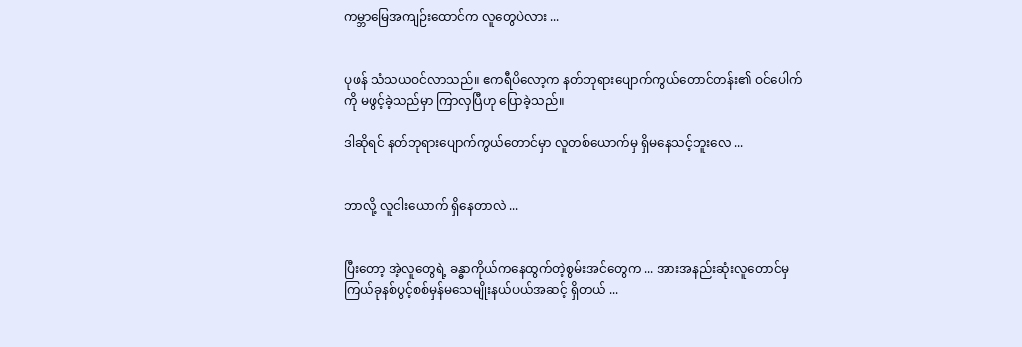ကမ္ဘာမြေအကျဉ်းထောင်က လူတွေပဲလား ...


ပုဖန် သံသယဝင်လာသည်။ ဧကရီပိလော့က နတ်ဘုရားပျောက်ကွယ်တောင်တန်း၏ ဝင်ပေါက်ကို မဖွင့်ခဲ့သည်မှာ ကြာလှပြီဟု ပြောခဲ့သည်။

ဒါဆိုရင် နတ်ဘုရားပျောက်ကွယ်တောင်မှာ လူတစ်ယောက်မှ ရှိမနေသင့်ဘူးလေ ...


ဘာလို့ လူငါးယောက် ရှိနေတာလဲ ...


ပြီးတော့ အဲ့လူတွေရဲ့ ခန္ဓာကိုယ်ကနေထွက်တဲ့စွမ်းအင်တွေက ... အားအနည်းဆုံးလူတောင်မှ ကြယ်ခုနစ်ပွင့်စစ်မှန်မသေမျိုးနယ်ပယ်အဆင့် ရှိတယ် ...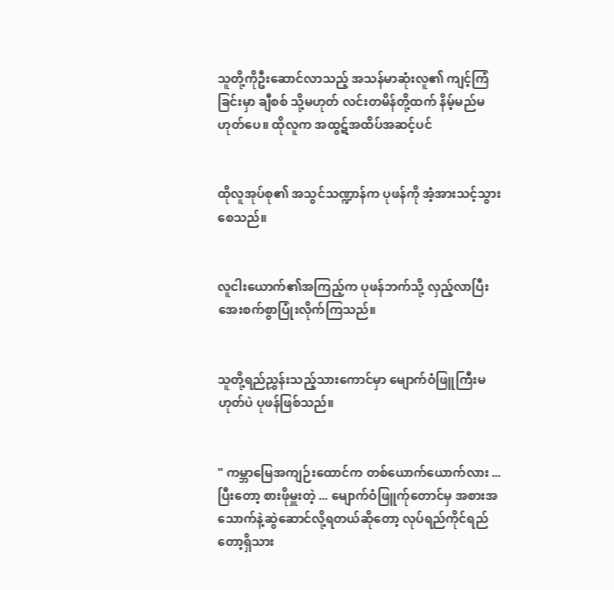သူတို့ကိုဦးဆောင်လာသည့် အသန်မာဆုံးလူ၏ ကျင့်ကြံခြင်းမှာ ချီစစ် သို့မဟုတ် လင်းတမိန်တို့ထက် နိမ့်မည်မဟုတ်ပေ။ ထိုလူက အထွဋ်အထိပ်အဆင့်ပင်


ထိုလူအုပ်စု၏ အသွင်သ‌ဏ္ဍာန်က ပုဖန်ကို အံ့အားသင့်သွားစေသည်။


လူငါးယောက်၏အကြည့်က ပုဖန်ဘက်သို့ လှည့်လာပြီး အေးစက်စွာပြုံးလိုက်ကြသည်။


သူတို့ရည်ညွှန်းသည့်သားကောင်မှာ မျောက်ဝံဖြူကြီးမဟုတ်ပဲ ပုဖန်ဖြစ်သည်။


" ကမ္ဘာမြေအကျဉ်းထောင်က တစ်ယောက်ယောက်လား ... ပြီးတော့ စားဖိုမှူးတဲ့ ... မျောက်ဝံဖြူက်ုတောင်မှ အစားအသောက်နဲ့ဆွဲဆောင်လို့ရတယ်ဆိုတော့ လုပ်ရည်ကိုင်ရည်တော့ရှိသား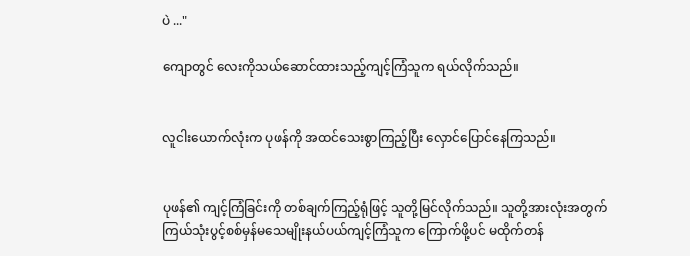ပဲ ..."

ကျောတွင် လေးကိုသယ်ဆောင်ထားသည့်ကျင့်ကြံသူက ရယ်လိုက်သည်။


လူငါးယောက်လုံးက ပုဖန်ကို အထင်သေးစွာကြည့်ပြီး လှောင်ပြောင်နေကြသည်။


ပုဖန်၏ ကျင့်ကြံခြင်းကို တစ်ချက်ကြည့်ရုံဖြင့် သူတို့မြင်လိုက်သည်။ သူတို့အားလုံးအတွက် ကြယ်သုံးပွင့်စစ်မှန်မသေမျိုးနယ်ပယ်ကျင့်ကြံသူက ကြောက်ဖို့ပင် မထိုက်တန်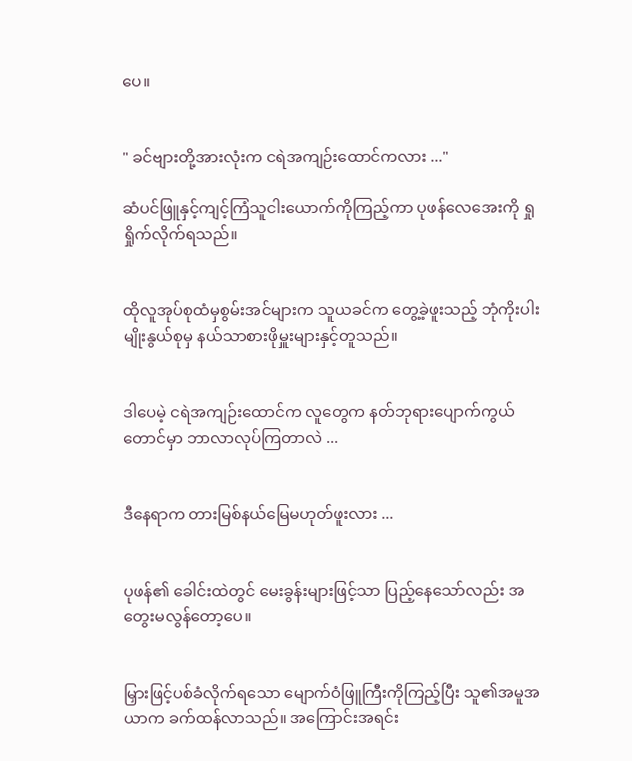ပေ။


" ခင်ဗျားတို့အားလုံးက ငရဲအကျဉ်းထောင်ကလား ..."

ဆံပင်ဖြူနှင့်ကျင့်ကြံသူငါးယောက်ကိုကြည့်ကာ ပုဖန်လေအေးကို ရှုရှိုက်လိုက်ရသည်။


ထိုလူအုပ်စုထံမှစွမ်းအင်များက သူယခင်က တွေ့ခဲ့ဖူးသည့် ဘုံကိုးပါးမျိုးနွယ်စုမှ နယ်သာစားဖိုမှူးများနှင့်တူသည်။


ဒါပေမဲ့ ငရဲအကျဉ်းထောင်က လူတွေက နတ်ဘုရားပျောက်ကွယ်တောင်မှာ ဘာလာလုပ်ကြတာလဲ ...


ဒီနေရာက တားမြစ်နယ်မြေမဟုတ်ဖူးလား ...


ပုဖန်၏ ခေါင်းထဲတွင် မေးခွန်းများဖြင့်သာ ပြည့်နေသော်လည်း အတွေးမလွန်တော့ပေ။


မြှားဖြင့်ပစ်ခံလိုက်ရသော မျောက်ဝံဖြူကြီးကိုကြည့်ပြီး သူ၏အမူအယာက ခက်ထန်လာသည်။ အကြောင်းအရင်း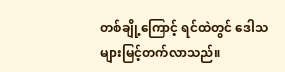တစ်ချို့ကြောင့် ရင်ထဲတွင် ဒေါသများမြင့်တက်လာသည်။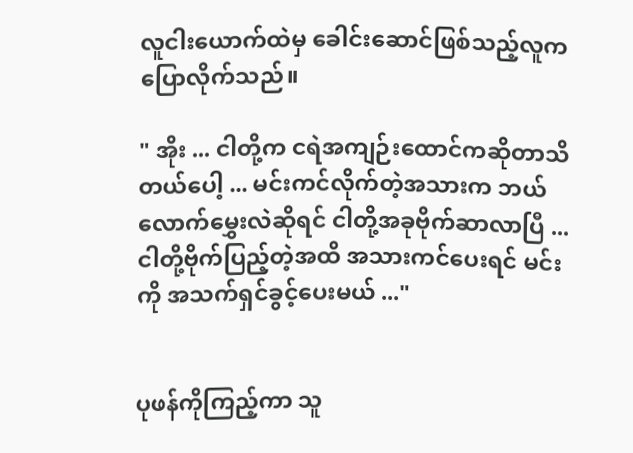လူငါးယောက်ထဲမှ ခေါင်းဆောင်ဖြစ်သည့်လူက ပြောလိုက်သည်။

" အိုး ... ငါတို့က ငရဲအကျဉ်းထောင်ကဆိုတာသိတယ်ပေါ့ ... မင်းကင်လိုက်တဲ့အသားက ဘယ်လောက်မွှေးလဲဆိုရင် ငါတို့အခုဗိုက်ဆာလာပြီ ... ငါတို့ဗိုက်ပြည့်တဲ့အထိ အသားကင်ပေးရင် မင်းကို အသက်ရှင်ခွင့်ပေးမယ် ..."


ပုဖန်ကိုကြည့်ကာ သူ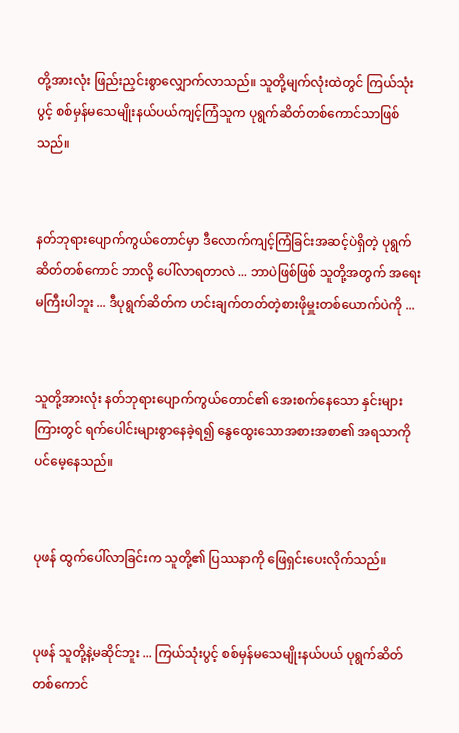တို့အားလုံး ဖြည်းညှင်းစွာလျှောက်လာသည်။ သူတို့မျက်လုံးထဲတွင် ကြယ်သုံးပွင့် စစ်မှန်မသေမျိုးနယ်ပယ်ကျင့်ကြံသူက ပုရွက်ဆိတ်‌တစ်ကောင်သာဖြစ်သည်။


နတ်ဘုရားပျောက်ကွယ်တောင်မှာ ဒီလောက်ကျင့်ကြံခြင်းအဆင့်ပဲရှိတဲ့ ပုရွက်ဆိတ်တစ်ကောင် ဘာလို့ ပေါ်လာရတာလဲ ... ဘာပဲဖြစ်ဖြစ် သူတို့အတွက် အရေးမကြီးပါဘူး ... ဒီပုရွက်ဆိတ်က ဟင်းချက်တတ်တဲ့စားဖိုမှူးတစ်ယောက်ပဲကို ...


သူတို့အားလုံး နတ်ဘုရားပျောက်ကွယ်တောင်၏ အေးစက်နေသော နှင်းများကြားတွင် ရက်ပေါင်းများစွာနေခဲ့ရ၍ နွေထွေးသောအစားအစာ၏ အရသာကိုပင်မေ့နေသည်။


ပုဖန် ထွက်ပေါ်လာခြင်းက သူတို့၏ ပြဿနာကို ဖြေရှင်းပေးလိုက်သည်။


ပုဖန် သူတို့နဲ့မဆိုင်ဘူး ... ကြယ်သုံးပွင့် စစ်မှန်မသေမျိုးနယ်ပယ် ပုရွက်ဆိတ်တစ်ကောင်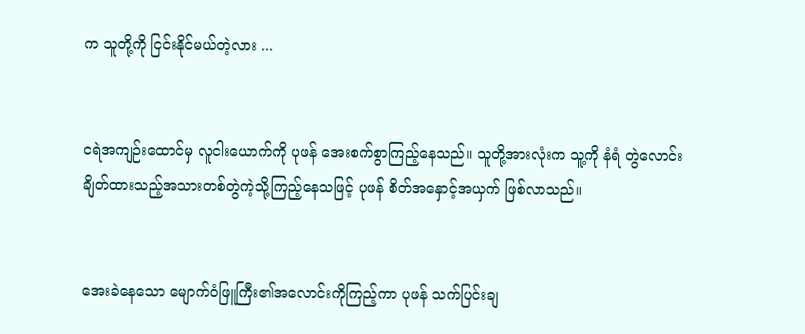က သူတို့ကို ငြင်းနိုင်မယ်တဲ့လား ...


ငရဲအကျဉ်းထောင်မှ လူငါးယောက်ကို ပုဖန် အေးစက်စွာကြည့်နေသည်။ သူတို့အားလုံးက သူ့ကို နံရံ တွဲလောင်းချိတ်ထားသည့်အသားတစ်တွဲကဲ့သို့ကြည့်နေသဖြင့် ပုဖန် စိတ်အနှောင့်အယှက် ဖြစ်လာသည်။


အေးခဲနေသော မျောက်ဝံဖြူကြီး၏အလောင်းကိုကြည့်ကာ ပုဖန် သက်ပြင်းချ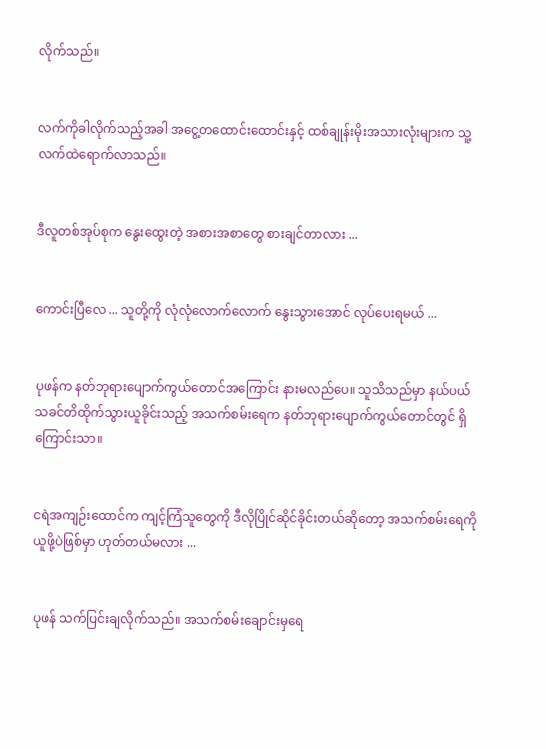လိုက်သည်။


လက်ကိုခါလိုက်သည့်အခါ အငွေ့တထောင်းထောင်းနှင့် ‌ထစ်ချုန်းမိုးအသားလုံးများက သူ့လက်ထဲရောက်လာသည်။


ဒီလူတစ်အုပ်စုက နွေးထွေးတဲ့ အစားအစာတွေ စားချင်တာလား ...


ကောင်းပြီလေ ... သူတို့ကို လုံလုံလောက်လောက် နွေးသွားအောင် လုပ်ပေးရမယ် ...


ပုဖန်က နတ်ဘုရားပျောက်ကွယ်တောင်အကြောင်း နားမလည်ပေ။ သူသိသည်မှာ နယ်ပယ်သခင်တိထိုက်သွားယူခိုင်းသည့် အသက်စမ်းရေက နတ်ဘုရားပျောက်ကွယ်တောင်တွင် ရှိကြောင်းသာ။


ငရဲအကျဉ်းထောင်က ကျင့်ကြံသူတွေကို ဒီလိုပြိုင်ဆိုင်ခိုင်းတယ်ဆိုတော့ အသက်စမ်းရေကို ယူဖို့ပဲဖြစ်မှာ ဟုတ်တယ်မလား ...


ပုဖန် သက်ပြင်းချလိုက်သည်။ အသက်စမ်းချောင်းမှရေ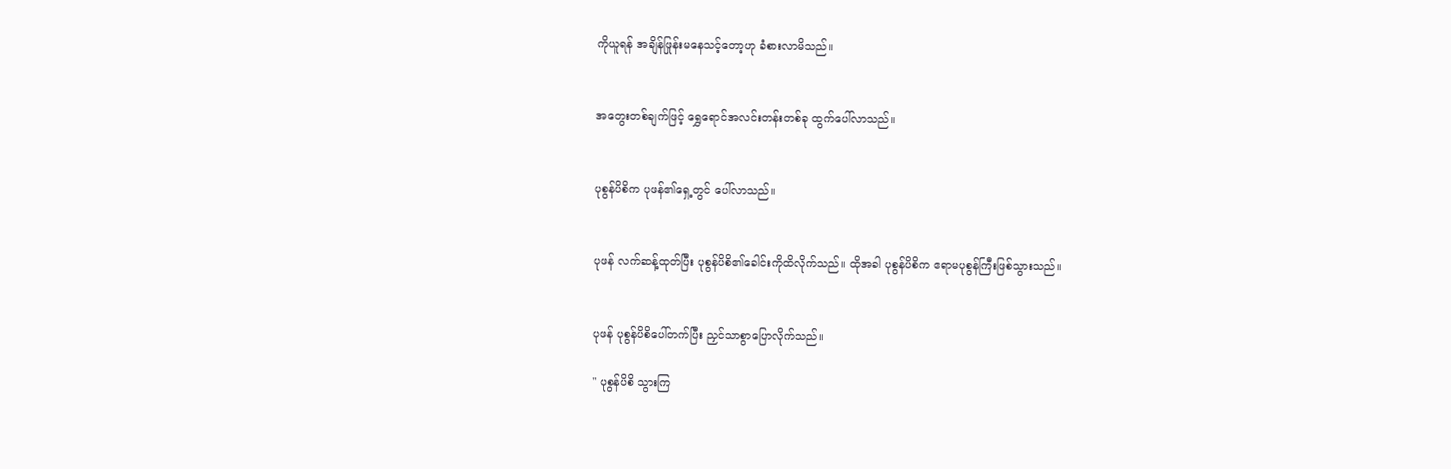ကိုယူရန် အချိန်ဖြုန်းမနေသင့်တော့ဟု ခံစားလာမိသည်။


အတွေးတစ်ချက်ဖြင့် ရွှေရောင်အလင်းတန်းတစ်ခု ထွက်ပေါ်လာသည်။


ပုစွန်ပိစိက ပုဖန်၏ရှေ့တွင် ပေါ်လာသည်။


ပုဖန် လက်ဆန့်ထုတ်ပြီး ပုစွန်ပိစိ၏ခေါင်းကိုထိလိုက်သည်။ ထိုအခါ ပုစွန်ပိစိက ဧရာမပုစွန်ကြီးဖြစ်သွားသည်။


ပုဖန် ပုစွန်ပိစိပေါ်တက်ပြီး ညှင်သာစွာပြောလိုက်သည်။

" ပုစွန်ပိစိ သွားကြ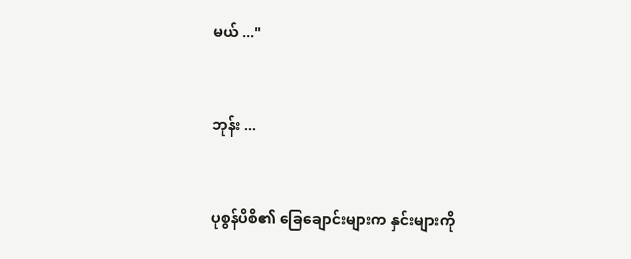မယ် ..."


ဘုန်း ...


ပုစွန်ပိစိ၏ ခြေချောင်းများက နှင်းများကို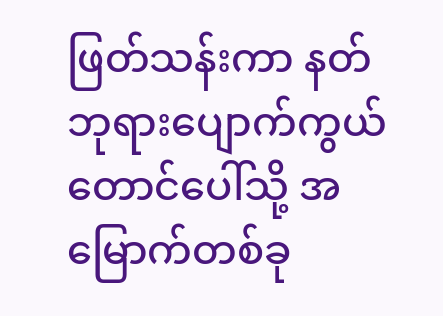ဖြတ်သန်းကာ နတ်ဘုရားပျောက်ကွယ်တောင်ပေါ်သို့ အမြောက်တစ်ခု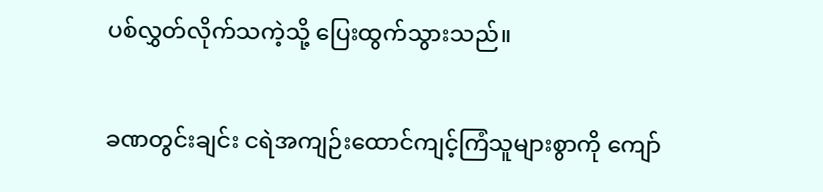ပစ်လွှတ်လိုက်သကဲ့သို့ ပြေးထွက်သွားသည်။


ခဏတွင်းချင်း ငရဲအကျဉ်းထောင်ကျင့်ကြံသူများစွာကို ကျော်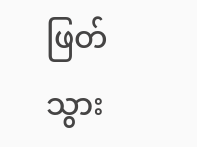ဖြတ်သွား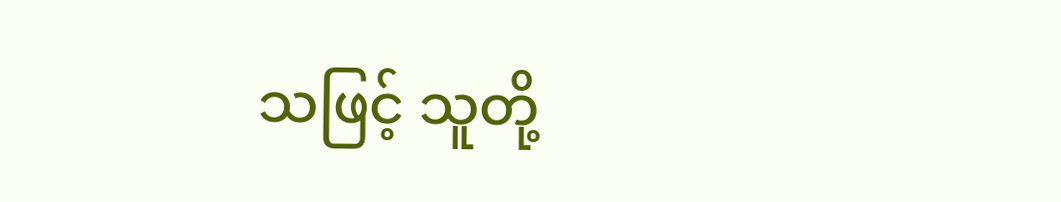သဖြင့် သူတို့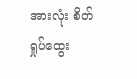အားလုံး စိတ်ရှုပ်ထွေး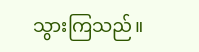သွားကြသည်။